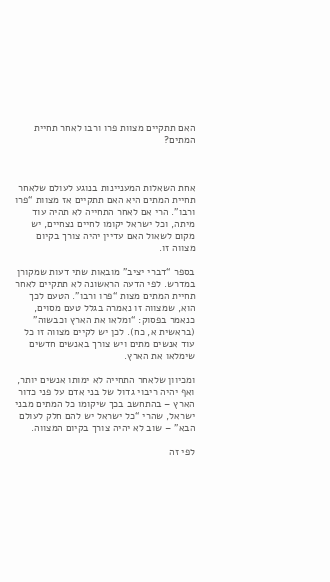האם תתקיים מצוות פרו ורבו לאחר תחיית המתים?



אחת השאלות המעניינות בנוגע לעולם שלאחר תחיית המתים היא האם תתקיים אז מצוות “פרו ורבו”. הרי אם לאחר התחייה לא תהיה עוד מיתה, וכל ישראל יקומו לחיים נצחיים, יש מקום לשאול האם עדיין יהיה צורך בקיום מצווה זו.

בספר “דברי יציב” מובאות שתי דעות שמקורן במדרש. לפי הדעה הראשונה לא תתקיים לאחר תחיית המתים מצות “פרו ורבו”. הטעם לכך הוא, שמצווה זו נאמרה בגלל טעם מסוים, כנאמר בפסוק: “ומלאו את הארץ וכבשוה” (בראשית א, כח). לכן יש לקיים מצווה זו כל עוד אנשים מתים ויש צורך באנשים חדשים שימלאו את הארץ.

ומכיוון שלאחר התחייה לא ימותו אנשים יותר, ואף יהיה ריבוי גדול של בני אדם על פני כדור הארץ – בהתחשב בכך שיקומו כל המתים מבני ישראל, שהרי “כל ישראל יש להם חלק לעולם הבא” – שוב לא יהיה צורך בקיום המצווה.

לפי זה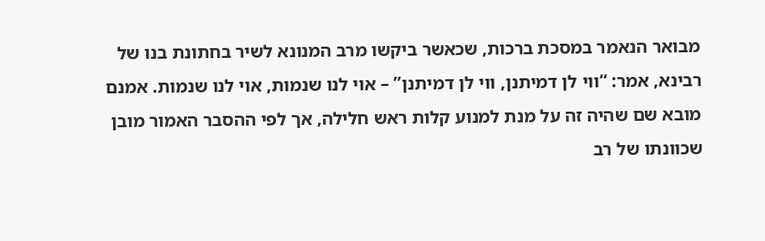מבואר הנאמר במסכת ברכות, שכאשר ביקשו מרב המנונא לשיר בחתונת בנו של רבינא, אמר: “ווי לן דמיתנן, ווי לן דמיתנן” – אוי לנו שנמות, אוי לנו שנמות. אמנם מובא שם שהיה זה על מנת למנוע קלות ראש חלילה, אך לפי ההסבר האמור מובן שכוונתו של רב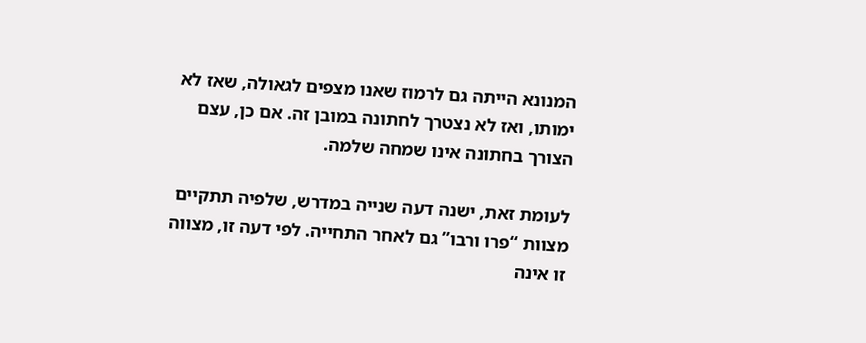המנונא הייתה גם לרמוז שאנו מצפים לגאולה, שאז לא ימותו, ואז לא נצטרך לחתונה במובן זה. אם כן, עצם הצורך בחתונה אינו שמחה שלמה.

לעומת זאת, ישנה דעה שנייה במדרש, שלפיה תתקיים מצוות “פרו ורבו” גם לאחר התחייה. לפי דעה זו, מצווה זו אינה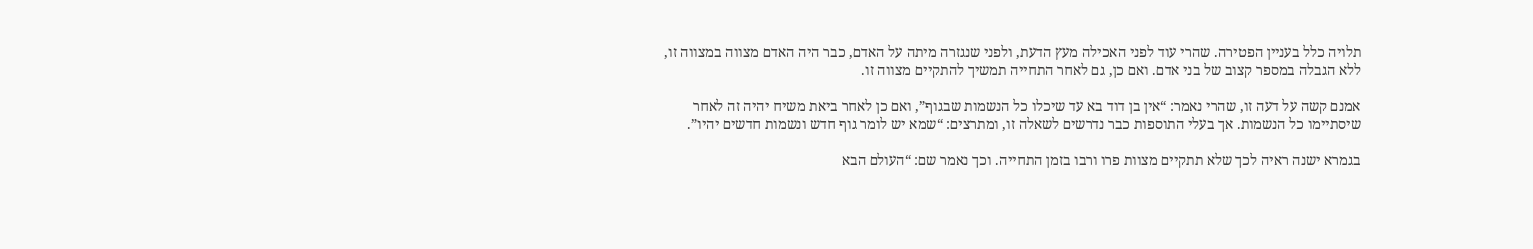תלויה כלל בעניין הפטירה. שהרי עוד לפני האכילה מעץ הדעת, ולפני שנגזרה מיתה על האדם, כבר היה האדם מצווה במצווה זו, ללא הגבלה במספר קצוב של בני אדם. ואם כן, גם לאחר התחייה תמשיך להתקיים מצווה זו.

אמנם קשה על דעה זו, שהרי נאמר: “אין בן דוד בא עד שיכלו כל הנשמות שבגוף”, ואם כן לאחר ביאת משיח יהיה זה לאחר שיסתיימו כל הנשמות. אך בעלי התוספות כבר נדרשים לשאלה זו, ומתרצים: “שמא יש לומר גוף חדש ונשמות חדשים יהיו”.

בגמרא ישנה ראיה לכך שלא תתקיים מצוות פרו ורבו בזמן התחייה. וכך נאמר שם: “העולם הבא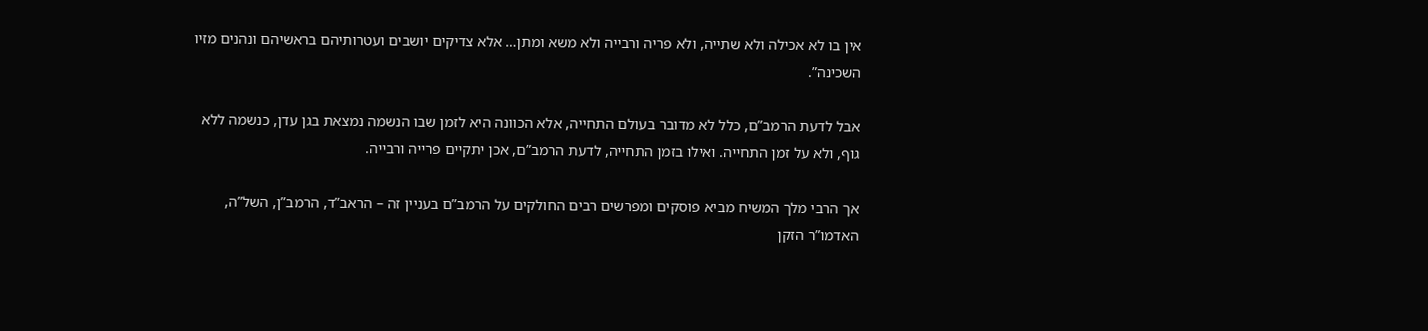אין בו לא אכילה ולא שתייה, ולא פריה ורבייה ולא משא ומתן… אלא צדיקים יושבים ועטרותיהם בראשיהם ונהנים מזיו השכינה”.

אבל לדעת הרמב”ם, כלל לא מדובר בעולם התחייה, אלא הכוונה היא לזמן שבו הנשמה נמצאת בגן עדן, כנשמה ללא גוף, ולא על זמן התחייה. ואילו בזמן התחייה, לדעת הרמב”ם, אכן יתקיים פרייה ורבייה.

אך הרבי מלך המשיח מביא פוסקים ומפרשים רבים החולקים על הרמב”ם בעניין זה – הראב”ד, הרמב”ן, השל”ה, האדמו”ר הזקן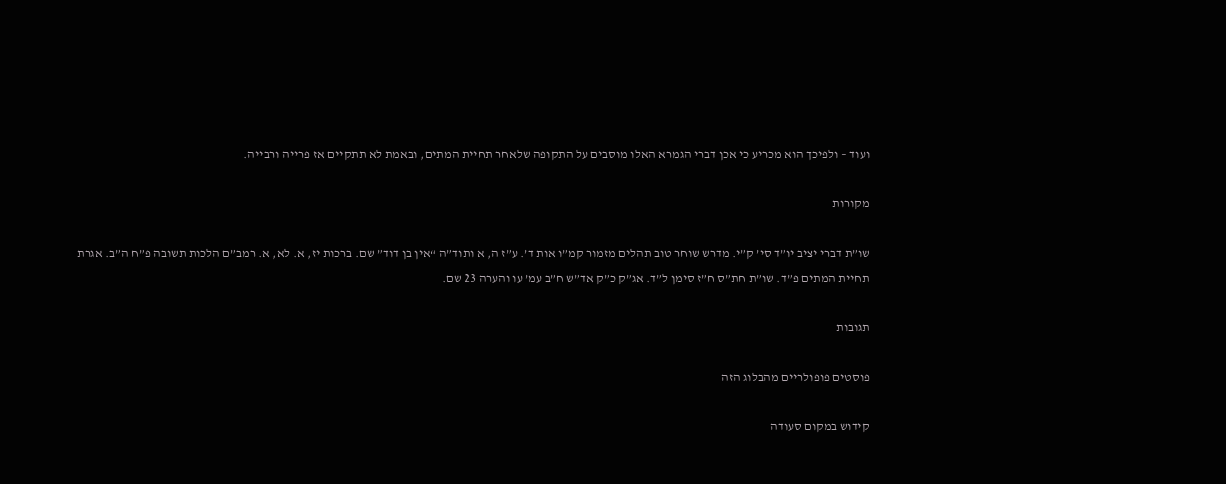ועוד – ולפיכך הוא מכריע כי אכן דברי הגמרא האלו מוסבים על התקופה שלאחר תחיית המתים, ובאמת לא תתקיים אז פרייה ורבייה.

מקורות

שו”ת דברי יציב יו”ד סי’ ק”י. מדרש שוחר טוב תהלים מזמור קמ”ו אות ד’. ע”ז ה, א ותוד”ה “אין בן דוד” שם. ברכות יז, א. לא, א. רמב”ם הלכות תשובה פ”ח ה”ב. אגרת תחיית המתים פ”ד. שו”ת חת”ס ח”ז סימן ל”ד. אג”ק כ”ק אד”ש ח”ב עמ’ עו והערה 23 שם.

תגובות

פוסטים פופולריים מהבלוג הזה

קידוש במקום סעודה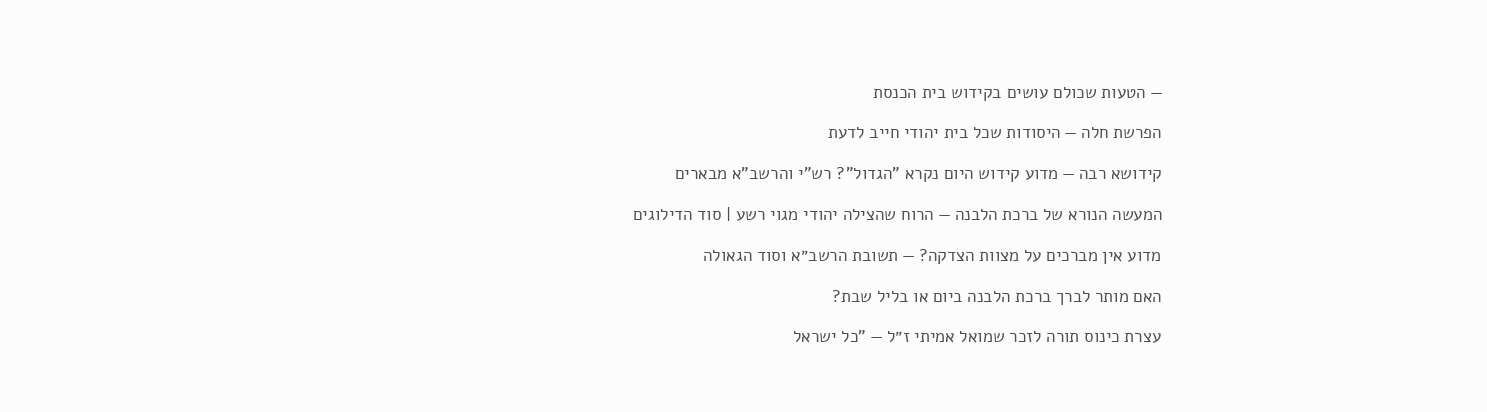— הטעות שכולם עושים בקידוש בית הכנסת

הפרשת חלה — היסודות שכל בית יהודי חייב לדעת

קידושא רבה — מדוע קידוש היום נקרא "הגדול"? רש"י והרשב"א מבארים

המעשה הנורא של ברכת הלבנה — הרוח שהצילה יהודי מגוי רשע | סוד הדילוגים

מדוע אין מברכים על מצוות הצדקה? — תשובת הרשב״א וסוד הגאולה

האם מותר לברך ברכת הלבנה ביום או בליל שבת?

עצרת כינוס תורה לזכר שמואל אמיתי ז״ל — "כל ישראל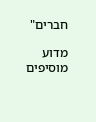חברים"

מדוע מוסיפים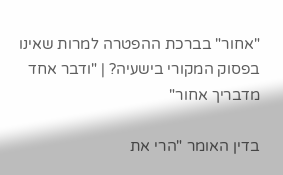"אחור" בברכת ההפטרה למרות שאינו בפסוק המקורי בישעיה? | "ודבר אחד מדבריך אחור"

בדין האומר "הרי את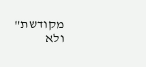מקודשת" ולא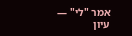אמר "לי" — עיון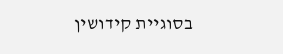בסוגיית קידושין